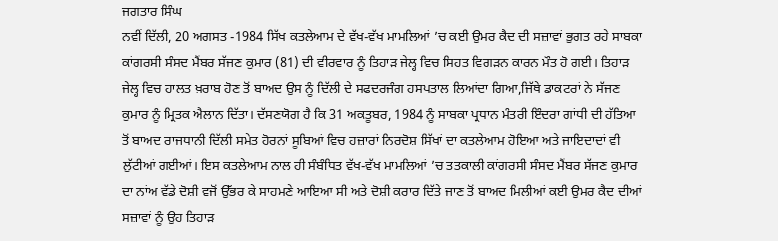ਜਗਤਾਰ ਸਿੰਘ
ਨਵੀਂ ਦਿੱਲੀ, 20 ਅਗਸਤ -1984 ਸਿੱਖ ਕਤਲੇਆਮ ਦੇ ਵੱਖ-ਵੱਖ ਮਾਮਲਿਆਂ ’ਚ ਕਈ ਉਮਰ ਕੈਦ ਦੀ ਸਜ਼ਾਵਾਂ ਭੁਗਤ ਰਹੇ ਸਾਬਕਾ ਕਾਂਗਰਸੀ ਸੰਸਦ ਮੈਂਬਰ ਸੱਜਣ ਕੁਮਾਰ (81) ਦੀ ਵੀਰਵਾਰ ਨੂੰ ਤਿਹਾੜ ਜੇਲ੍ਹ ਵਿਚ ਸਿਹਤ ਵਿਗੜਨ ਕਾਰਨ ਮੌਤ ਹੋ ਗਈ। ਤਿਹਾੜ ਜੇਲ੍ਹ ਵਿਚ ਹਾਲਤ ਖ਼ਰਾਬ ਹੋਣ ਤੋਂ ਬਾਅਦ ਉਸ ਨੂੰ ਦਿੱਲੀ ਦੇ ਸਫਦਰਜੰਗ ਹਸਪਤਾਲ ਲਿਆਂਦਾ ਗਿਆ,ਜਿੱਥੇ ਡਾਕਟਰਾਂ ਨੇ ਸੱਜਣ ਕੁਮਾਰ ਨੂੰ ਮ੍ਰਿਤਕ ਐਲਾਨ ਦਿੱਤਾ। ਦੱਸਣਯੋਗ ਹੈ ਕਿ 31 ਅਕਤੂਬਰ, 1984 ਨੂੰ ਸਾਬਕਾ ਪ੍ਰਧਾਨ ਮੰਤਰੀ ਇੰਦਰਾ ਗਾਂਧੀ ਦੀ ਹੱਤਿਆ ਤੋਂ ਬਾਅਦ ਰਾਜਧਾਨੀ ਦਿੱਲੀ ਸਮੇਤ ਹੋਰਨਾਂ ਸੂਬਿਆਂ ਵਿਚ ਹਜ਼ਾਰਾਂ ਨਿਰਦੋਸ਼ ਸਿੱਖਾਂ ਦਾ ਕਤਲੇਆਮ ਹੋਇਆ ਅਤੇ ਜਾਇਦਾਦਾਂ ਵੀ ਲੁੱਟੀਆਂ ਗਈਆਂ। ਇਸ ਕਤਲੇਆਮ ਨਾਲ ਹੀ ਸੰਬੰਧਿਤ ਵੱਖ-ਵੱਖ ਮਾਮਲਿਆਂ ’ਚ ਤਤਕਾਲੀ ਕਾਂਗਰਸੀ ਸੰਸਦ ਮੈਂਬਰ ਸੱਜਣ ਕੁਮਾਰ ਦਾ ਨਾਂਅ ਵੱਡੇ ਦੋਸ਼ੀ ਵਜੋਂ ਉੱਭਰ ਕੇ ਸਾਹਮਣੇ ਆਇਆ ਸੀ ਅਤੇ ਦੋਸ਼ੀ ਕਰਾਰ ਦਿੱਤੇ ਜਾਣ ਤੋਂ ਬਾਅਦ ਮਿਲੀਆਂ ਕਈ ਉਮਰ ਕੈਦ ਦੀਆਂ ਸਜ਼ਾਵਾਂ ਨੂੰ ਉਹ ਤਿਹਾੜ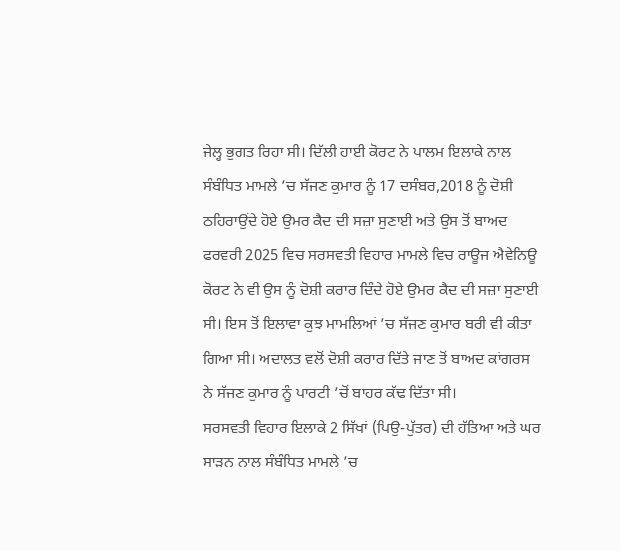ਜੇਲ੍ਹ ਭੁਗਤ ਰਿਹਾ ਸੀ। ਦਿੱਲੀ ਹਾਈ ਕੋਰਟ ਨੇ ਪਾਲਮ ਇਲਾਕੇ ਨਾਲ ਸੰਬੰਧਿਤ ਮਾਮਲੇ ’ਚ ਸੱਜਣ ਕੁਮਾਰ ਨੂੰ 17 ਦਸੰਬਰ,2018 ਨੂੰ ਦੋਸ਼ੀ ਠਹਿਰਾਉਂਦੇ ਹੋਏ ਉਮਰ ਕੈਦ ਦੀ ਸਜ਼ਾ ਸੁਣਾਈ ਅਤੇ ਉਸ ਤੋਂ ਬਾਅਦ ਫਰਵਰੀ 2025 ਵਿਚ ਸਰਸਵਤੀ ਵਿਹਾਰ ਮਾਮਲੇ ਵਿਚ ਰਾਊਜ ਐਵੇਨਿਊ ਕੋਰਟ ਨੇ ਵੀ ਉਸ ਨੂੰ ਦੋਸ਼ੀ ਕਰਾਰ ਦਿੰਦੇ ਹੋਏ ਉਮਰ ਕੈਦ ਦੀ ਸਜ਼ਾ ਸੁਣਾਈ ਸੀ। ਇਸ ਤੋਂ ਇਲਾਵਾ ਕੁਝ ਮਾਮਲਿਆਂ ’ਚ ਸੱਜਣ ਕੁਮਾਰ ਬਰੀ ਵੀ ਕੀਤਾ ਗਿਆ ਸੀ। ਅਦਾਲਤ ਵਲੋਂ ਦੋਸ਼ੀ ਕਰਾਰ ਦਿੱਤੇ ਜਾਣ ਤੋਂ ਬਾਅਦ ਕਾਂਗਰਸ ਨੇ ਸੱਜਣ ਕੁਮਾਰ ਨੂੰ ਪਾਰਟੀ ’ਚੋਂ ਬਾਹਰ ਕੱਢ ਦਿੱਤਾ ਸੀ।
ਸਰਸਵਤੀ ਵਿਹਾਰ ਇਲਾਕੇ 2 ਸਿੱਖਾਂ (ਪਿਉ-ਪੁੱਤਰ) ਦੀ ਹੱਤਿਆ ਅਤੇ ਘਰ ਸਾੜਨ ਨਾਲ ਸੰਬੰਧਿਤ ਮਾਮਲੇ ’ਚ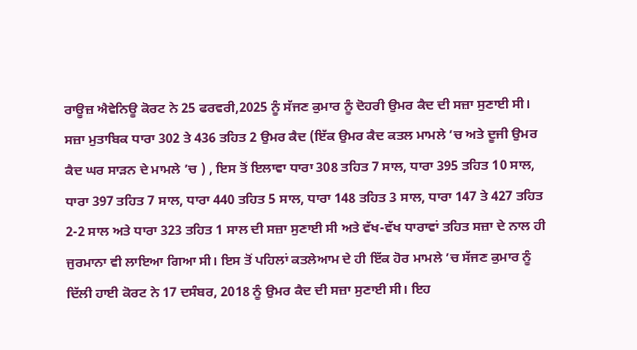ਰਾਊਜ਼ ਐਵੇਨਿਊ ਕੋਰਟ ਨੇ 25 ਫਰਵਰੀ,2025 ਨੂੰ ਸੱਜਣ ਕੁਮਾਰ ਨੂੰ ਦੋਹਰੀ ਉਮਰ ਕੈਦ ਦੀ ਸਜ਼ਾ ਸੁਣਾਈ ਸੀ। ਸਜ਼ਾ ਮੁਤਾਬਿਕ ਧਾਰਾ 302 ਤੇ 436 ਤਹਿਤ 2 ਉਮਰ ਕੈਦ (ਇੱਕ ਉਮਰ ਕੈਦ ਕਤਲ ਮਾਮਲੇ ’ਚ ਅਤੇ ਦੂਜੀ ਉਮਰ ਕੈਦ ਘਰ ਸਾੜਨ ਦੇ ਮਾਮਲੇ ’ਚ ) , ਇਸ ਤੋਂ ਇਲਾਵਾ ਧਾਰਾ 308 ਤਹਿਤ 7 ਸਾਲ, ਧਾਰਾ 395 ਤਹਿਤ 10 ਸਾਲ, ਧਾਰਾ 397 ਤਹਿਤ 7 ਸਾਲ, ਧਾਰਾ 440 ਤਹਿਤ 5 ਸਾਲ, ਧਾਰਾ 148 ਤਹਿਤ 3 ਸਾਲ, ਧਾਰਾ 147 ਤੇ 427 ਤਹਿਤ 2-2 ਸਾਲ ਅਤੇ ਧਾਰਾ 323 ਤਹਿਤ 1 ਸਾਲ ਦੀ ਸਜ਼ਾ ਸੁਣਾਈ ਸੀ ਅਤੇ ਵੱਖ-ਵੱਖ ਧਾਰਾਵਾਂ ਤਹਿਤ ਸਜ਼ਾ ਦੇ ਨਾਲ ਹੀ ਜੁਰਮਾਨਾ ਵੀ ਲਾਇਆ ਗਿਆ ਸੀ। ਇਸ ਤੋਂ ਪਹਿਲਾਂ ਕਤਲੇਆਮ ਦੇ ਹੀ ਇੱਕ ਹੋਰ ਮਾਮਲੇ ’ਚ ਸੱਜਣ ਕੁਮਾਰ ਨੂੰ ਦਿੱਲੀ ਹਾਈ ਕੋਰਟ ਨੇ 17 ਦਸੰਬਰ, 2018 ਨੂੰ ਉਮਰ ਕੈਦ ਦੀ ਸਜ਼ਾ ਸੁਣਾਈ ਸੀ। ਇਹ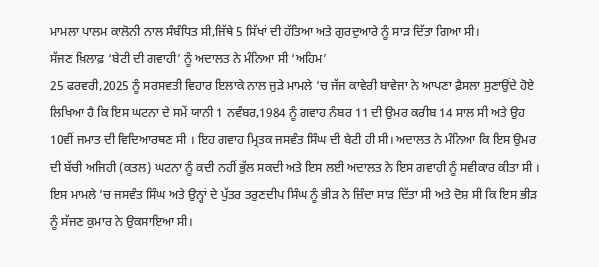ਮਾਮਲਾ ਪਾਲਮ ਕਾਲੋਨੀ ਨਾਲ ਸੰਬੰਧਿਤ ਸੀ,ਜਿੱਥੇ 5 ਸਿੱਖਾਂ ਦੀ ਹੱਤਿਆ ਅਤੇ ਗੁਰਦੁਆਰੇ ਨੂੰ ਸਾੜ ਦਿੱਤਾ ਗਿਆ ਸੀ।
ਸੱਜਣ ਖ਼ਿਲਾਫ਼ ‘ਬੇਟੀ ਦੀ ਗਵਾਹੀ’ ਨੂੰ ਅਦਾਲਤ ਨੇ ਮੰਨਿਆ ਸੀ ‘ਅਹਿਮ’
25 ਫਰਵਰੀ,2025 ਨੂੰ ਸਰਸਵਤੀ ਵਿਹਾਰ ਇਲਾਕੇ ਨਾਲ ਜੁੜੇ ਮਾਮਲੇ ’ਚ ਜੱਜ ਕਾਵੇਰੀ ਬਾਵੇਜਾ ਨੇ ਆਪਣਾ ਫ਼ੈਸਲਾ ਸੁਣਾਉਂਦੇ ਹੋਏ ਲਿਖਿਆ ਹੈ ਕਿ ਇਸ ਘਟਨਾ ਦੇ ਸਮੇਂ ਯਾਨੀ 1 ਨਵੰਬਰ,1984 ਨੂੰ ਗਵਾਹ ਨੰਬਰ 11 ਦੀ ਉਮਰ ਕਰੀਬ 14 ਸਾਲ ਸੀ ਅਤੇ ਉਹ 10ਵੀਂ ਜਮਾਤ ਦੀ ਵਿਦਿਆਰਥਣ ਸੀ । ਇਹ ਗਵਾਹ ਮ੍ਰਿਤਕ ਜਸਵੰਤ ਸਿੰਘ ਦੀ ਬੇਟੀ ਹੀ ਸੀ। ਅਦਾਲਤ ਨੇ ਮੰਨਿਆ ਕਿ ਇਸ ਉਮਰ ਦੀ ਬੱਚੀ ਅਜਿਹੀ (ਕਤਲ) ਘਟਨਾ ਨੂੰ ਕਦੀ ਨਹੀਂ ਭੁੱਲ ਸਕਦੀ ਅਤੇ ਇਸ ਲਈ ਅਦਾਲਤ ਨੇ ਇਸ ਗਵਾਹੀ ਨੂੰ ਸਵੀਕਾਰ ਕੀਤਾ ਸੀ । ਇਸ ਮਾਮਲੇ ’ਚ ਜਸਵੰਤ ਸਿੰਘ ਅਤੇ ਉਨ੍ਹਾਂ ਦੇ ਪੁੱਤਰ ਤਰੁਣਦੀਪ ਸਿੰਘ ਨੂੰ ਭੀੜ ਨੇ ਜ਼ਿੰਦਾ ਸਾੜ ਦਿੱਤਾ ਸੀ ਅਤੇ ਦੋਸ਼ ਸੀ ਕਿ ਇਸ ਭੀੜ ਨੂੰ ਸੱਜਣ ਕੁਮਾਰ ਨੇ ਉਕਸਾਇਆ ਸੀ।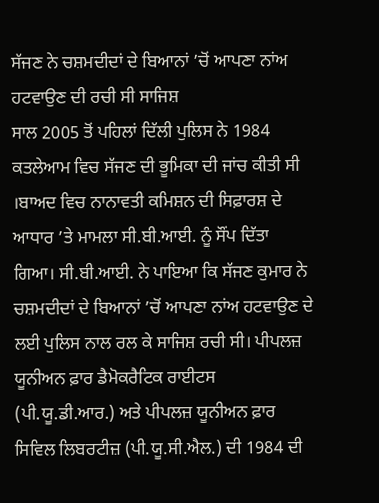ਸੱਜਣ ਨੇ ਚਸ਼ਮਦੀਦਾਂ ਦੇ ਬਿਆਨਾਂ ’ਚੋਂ ਆਪਣਾ ਨਾਂਅ ਹਟਵਾਉਣ ਦੀ ਰਚੀ ਸੀ ਸਾਜਿਸ਼
ਸਾਲ 2005 ਤੋਂ ਪਹਿਲਾਂ ਦਿੱਲੀ ਪੁਲਿਸ ਨੇ 1984 ਕਤਲੇਆਮ ਵਿਚ ਸੱਜਣ ਦੀ ਭੂਮਿਕਾ ਦੀ ਜਾਂਚ ਕੀਤੀ ਸੀ ।ਬਾਅਦ ਵਿਚ ਨਾਨਾਵਤੀ ਕਮਿਸ਼ਨ ਦੀ ਸਿਫ਼ਾਰਸ਼ ਦੇ ਆਧਾਰ ’ਤੇ ਮਾਮਲਾ ਸੀ.ਬੀ.ਆਈ. ਨੂੰ ਸੌਂਪ ਦਿੱਤਾ ਗਿਆ। ਸੀ.ਬੀ.ਆਈ. ਨੇ ਪਾਇਆ ਕਿ ਸੱਜਣ ਕੁਮਾਰ ਨੇ ਚਸ਼ਮਦੀਦਾਂ ਦੇ ਬਿਆਨਾਂ ’ਚੋਂ ਆਪਣਾ ਨਾਂਅ ਹਟਵਾਉਣ ਦੇ ਲਈ ਪੁਲਿਸ ਨਾਲ ਰਲ ਕੇ ਸਾਜਿਸ਼ ਰਚੀ ਸੀ। ਪੀਪਲਜ਼ ਯੂਨੀਅਨ ਫ਼ਾਰ ਡੈਮੋਕਰੈਟਿਕ ਰਾਈਟਸ (ਪੀ.ਯੂ.ਡੀ.ਆਰ.) ਅਤੇ ਪੀਪਲਜ਼ ਯੂਨੀਅਨ ਫ਼ਾਰ ਸਿਵਿਲ ਲਿਬਰਟੀਜ਼ (ਪੀ.ਯੂ.ਸੀ.ਐਲ.) ਦੀ 1984 ਦੀ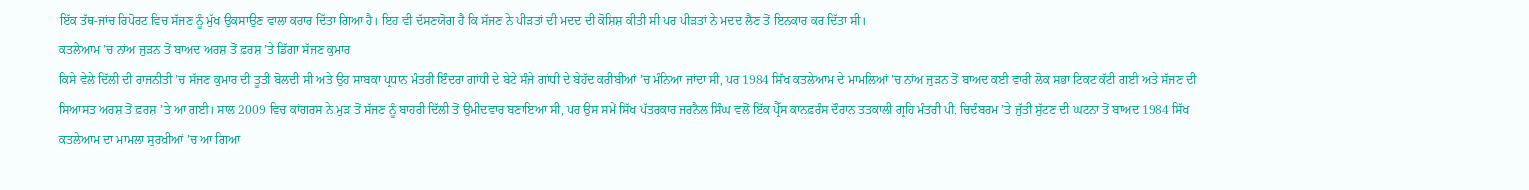ਇੱਕ ਤੱਥ-ਜਾਂਚ ਰਿਪੋਰਟ ਵਿਚ ਸੱਜਣ ਨੂੰ ਮੁੱਖ ਉਕਸਾਉਣ ਵਾਲਾ ਕਰਾਰ ਦਿੱਤਾ ਗਿਆ ਹੈ। ਇਹ ਵੀ ਦੱਸਣਯੋਗ ਹੈ ਕਿ ਸੱਜਣ ਨੇ ਪੀੜਤਾਂ ਦੀ ਮਦਦ ਦੀ ਕੋਸ਼ਿਸ਼ ਕੀਤੀ ਸੀ ਪਰ ਪੀੜਤਾਂ ਨੇ ਮਦਦ ਲੈਣ ਤੋਂ ਇਨਕਾਰ ਕਰ ਦਿੱਤਾ ਸੀ।
ਕਤਲੇਆਮ ’ਚ ਨਾਂਅ ਜੁੜਨ ਤੋਂ ਬਾਅਦ ਅਰਸ਼ ਤੋਂ ਫ਼ਰਸ਼ ’ਤੇ ਡਿੱਗਾ ਸੱਜਣ ਕੁਮਾਰ
ਕਿਸੇ ਵੇਲੇ ਦਿੱਲੀ ਦੀ ਰਾਜਨੀਤੀ ’ਚ ਸੱਜਣ ਕੁਮਾਰ ਦੀ ਤੂਤੀ ਬੋਲਦੀ ਸੀ ਅਤੇ ਉਹ ਸਾਬਕਾ ਪ੍ਰਧਾਨ ਮੰਤਰੀ ਇੰਦਰਾ ਗਾਂਧੀ ਦੇ ਬੇਟੇ ਸੰਜੇ ਗਾਂਧੀ ਦੇ ਬੇਹੱਦ ਕਰੀਬੀਆਂ ’ਚ ਮੰਨਿਆ ਜਾਂਦਾ ਸੀ, ਪਰ 1984 ਸਿੱਖ ਕਤਲੇਆਮ ਦੇ ਮਾਮਲਿਆਂ ’ਚ ਨਾਂਅ ਜੁੜਨ ਤੋਂ ਬਾਅਦ ਕਈ ਵਾਰੀ ਲੋਕ ਸਭਾ ਟਿਕਟ ਕੱਟੀ ਗਈ ਅਤੇ ਸੱਜਣ ਦੀ ਸਿਆਸਤ ਅਰਸ਼ ਤੋਂ ਫ਼ਰਸ਼ ’ਤੇ ਆ ਗਈ। ਸਾਲ 2009 ਵਿਚ ਕਾਂਗਰਸ ਨੇ ਮੁੜ ਤੋਂ ਸੱਜਣ ਨੂੰ ਬਾਹਰੀ ਦਿੱਲੀ ਤੋਂ ਉਮੀਦਵਾਰ ਬਣਾਇਆ ਸੀ, ਪਰ ਉਸ ਸਮੇਂ ਸਿੱਖ ਪੱਤਰਕਾਰ ਜਰਨੈਲ ਸਿੰਘ ਵਲੋਂ ਇੱਕ ਪ੍ਰੈੱਸ ਕਾਨਫ਼ਰੰਸ ਦੌਰਾਨ ਤਤਕਾਲੀ ਗ੍ਰਹਿ ਮੰਤਰੀ ਪੀ. ਚਿਦੰਬਰਮ ’ਤੇ ਜੁੱਤੀ ਸੁੱਟਣ ਦੀ ਘਟਨਾ ਤੋਂ ਬਾਅਦ 1984 ਸਿੱਖ ਕਤਲੇਆਮ ਦਾ ਮਾਮਲਾ ਸੁਰਖ਼ੀਆਂ ’ਚ ਆ ਗਿਆ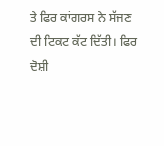ਤੇ ਫਿਰ ਕਾਂਗਰਸ ਨੇ ਸੱਜਣ ਦੀ ਟਿਕਟ ਕੱਟ ਦਿੱਤੀ। ਫਿਰ ਦੋਸ਼ੀ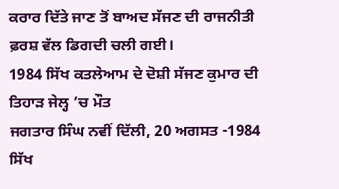ਕਰਾਰ ਦਿੱਤੇ ਜਾਣ ਤੋਂ ਬਾਅਦ ਸੱਜਣ ਦੀ ਰਾਜਨੀਤੀ ਫ਼ਰਸ਼ ਵੱਲ ਡਿਗਦੀ ਚਲੀ ਗਈ।
1984 ਸਿੱਖ ਕਤਲੇਆਮ ਦੇ ਦੋਸ਼ੀ ਸੱਜਣ ਕੁਮਾਰ ਦੀ ਤਿਹਾੜ ਜੇਲ੍ਹ ’ਚ ਮੌਤ
ਜਗਤਾਰ ਸਿੰਘ ਨਵੀਂ ਦਿੱਲੀ, 20 ਅਗਸਤ -1984 ਸਿੱਖ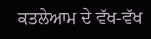ਕਤਲੇਆਮ ਦੇ ਵੱਖ-ਵੱਖ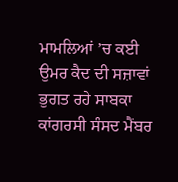ਮਾਮਲਿਆਂ ’ਚ ਕਈ ਉਮਰ ਕੈਦ ਦੀ ਸਜ਼ਾਵਾਂ ਭੁਗਤ ਰਹੇ ਸਾਬਕਾ ਕਾਂਗਰਸੀ ਸੰਸਦ ਮੈਂਬਰ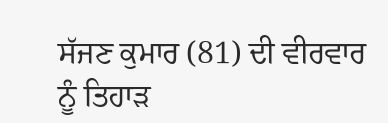ਸੱਜਣ ਕੁਮਾਰ (81) ਦੀ ਵੀਰਵਾਰ ਨੂੰ ਤਿਹਾੜ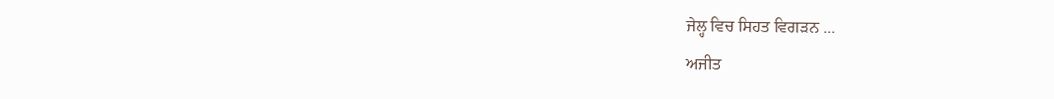ਜੇਲ੍ਹ ਵਿਚ ਸਿਹਤ ਵਿਗੜਨ ...
ਅਜੀਤ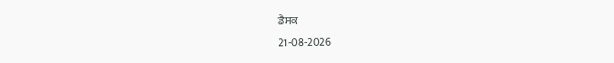ਡੈਸਕ
21-08-2026